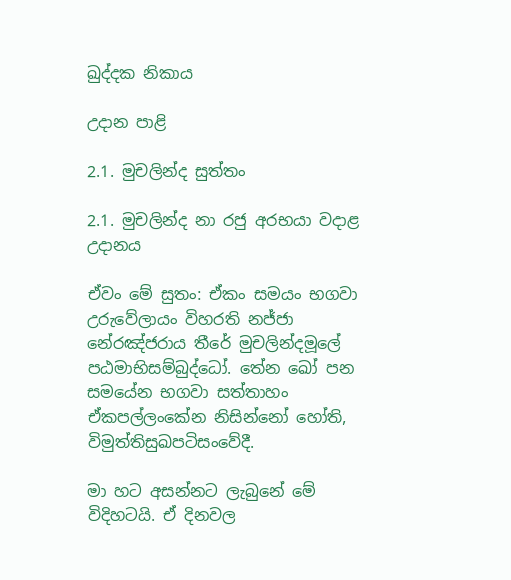ඛුද්දක නිකාය

උදාන පාළි

2.1. මුචලින්ද සුත්තං

2.1. මුචලින්ද නා රජු අරභයා වදාළ උදානය

ඒවං මේ සුතං: ඒකං සමයං භගවා උරුවේලායං විහරති නජ්ජා නේරඤ්ජරාය තීරේ මුචලින්දමූලේ පඨමාභිසම්බුද්ධෝ. තේන ඛෝ පන සමයේන භගවා සත්තාහං ඒකපල්ලංකේන නිසින්නෝ හෝති, විමුත්තිසුඛපටිසංවේදී.

මා හට අසන්නට ලැබුනේ මේ විදිහටයි. ඒ දිනවල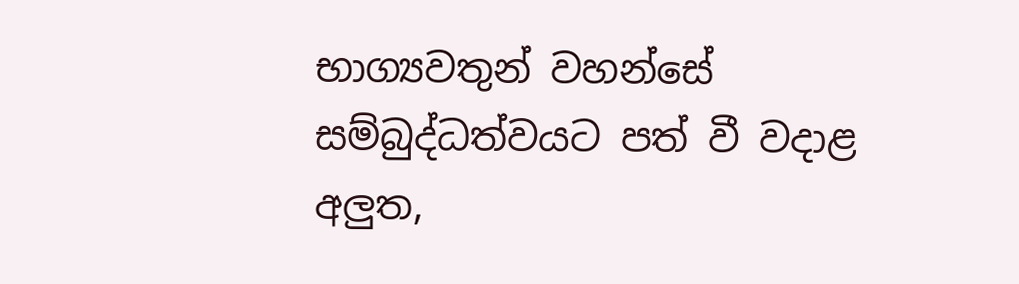භාග්‍යවතුන් වහන්සේ සම්බුද්ධත්වයට පත් වී වදාළ අලුත,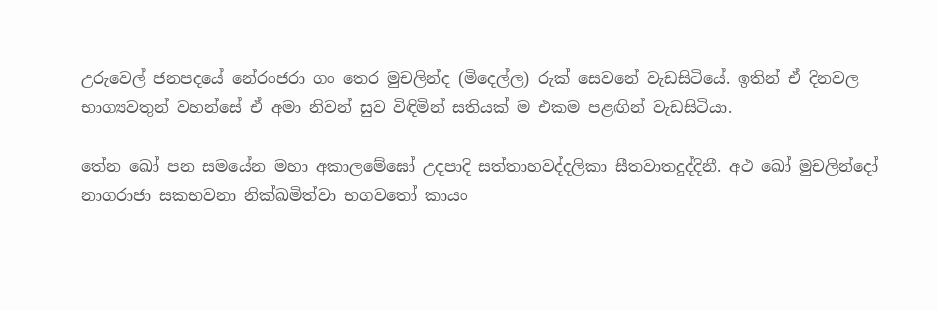උරුවෙල් ජනපදයේ නේරංජරා ගං තෙර මුචලින්ද (මිදෙල්ල) රුක් සෙවනේ වැඩසිටියේ. ඉතින් ඒ දිනවල භාග්‍යවතුන් වහන්සේ ඒ අමා නිවන් සුව විඳිමින් සතියක් ම එකම පළඟින් වැඩසිටියා.

තේන ඛෝ පන සමයේන මහා අකාලමේඝෝ උදපාදි සත්තාහවද්දලිකා සීතවාතදුද්දිනී. අථ ඛෝ මුචලින්දෝ නාගරාජා සකභවනා නික්ඛමිත්වා භගවතෝ කායං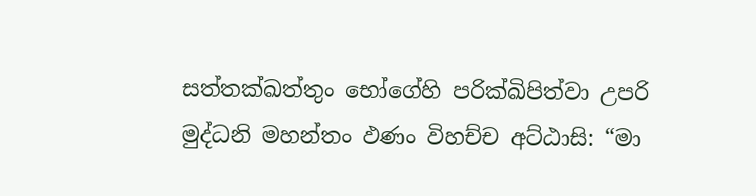සත්තක්ඛත්තුං භෝගේහි පරික්ඛිපිත්වා උපරි මුද්ධනි මහන්තං ඵණං විහච්ච අට්ඨාසි: “මා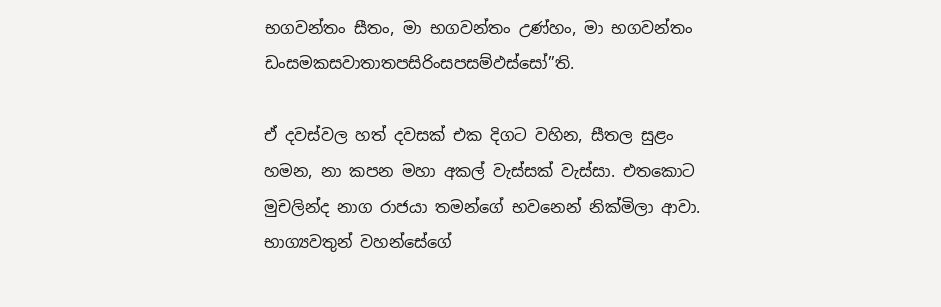භගවන්තං සීතං, මා භගවන්තං උණ්හං, මා භගවන්තං ඩංසමකසවාතාතපසිරිංසපසම්ඵස්සෝ”ති.

ඒ දවස්වල හත් දවසක් එක දිගට වහින, සීතල සුළං හමන, නා කපන මහා අකල් වැස්සක් වැස්සා. එතකොට මුචලින්ද නාග රාජයා තමන්ගේ භවනෙන් නික්මිලා ආවා. භාග්‍යවතුන් වහන්සේගේ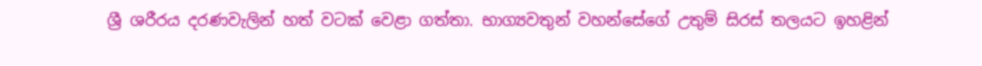ශ්‍රී ශරීරය දරණවැලින් හත් වටක් වෙළා ගත්තා. භාග්‍යවතුන් වහන්සේගේ උතුම් සිරස් තලයට ඉහළින්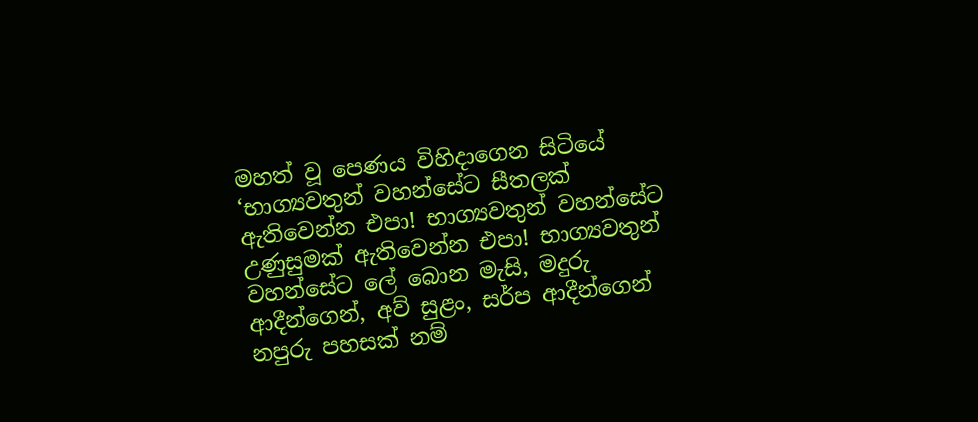මහත් වූ පෙණය විහිදාගෙන සිටියේ ‘භාග්‍යවතුන් වහන්සේට සීතලක් ඇතිවෙන්න එපා! භාග්‍යවතුන් වහන්සේට උණුසුමක් ඇතිවෙන්න එපා! භාග්‍යවතුන් වහන්සේට ලේ බොන මැසි, මදුරු ආදීන්ගෙන්, අව් සුළං, සර්ප ආදීන්ගෙන් නපුරු පහසක් නම්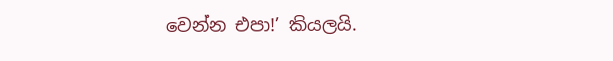වෙන්න එපා!’ කියලයි.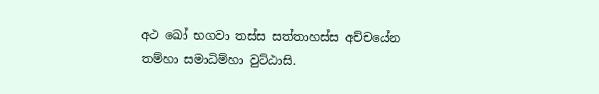අථ ඛෝ භගවා තස්ස සත්තාහස්ස අච්චයේන තම්හා සමාධිම්හා වුට්ඨාසි.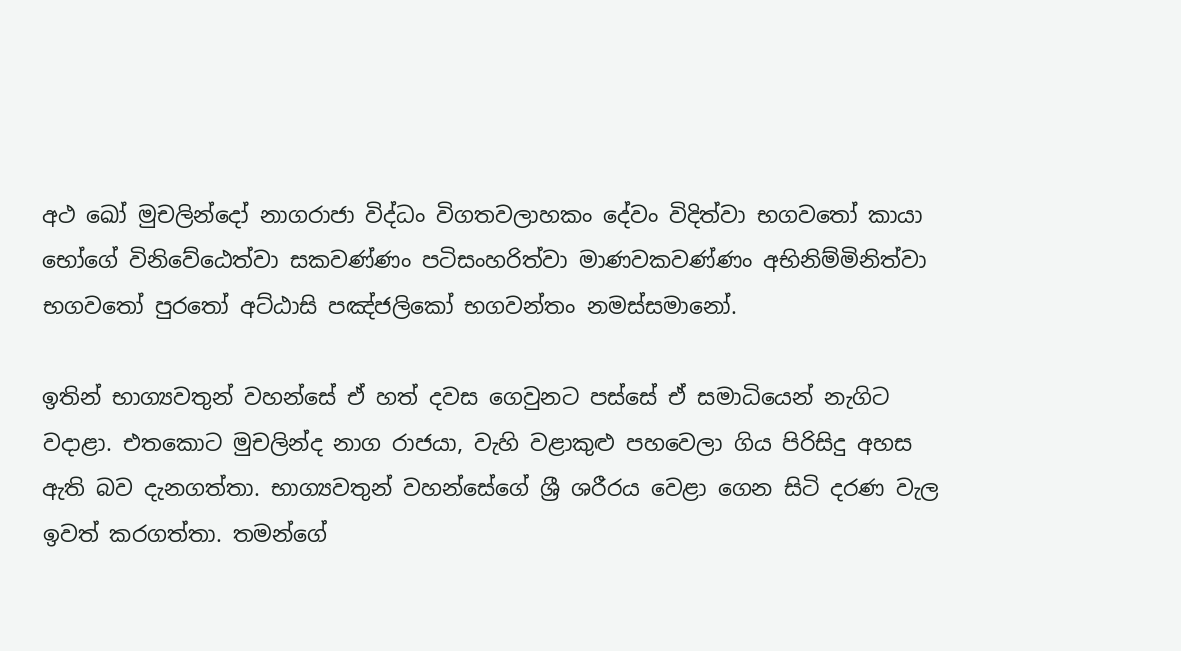අථ ඛෝ මුචලින්දෝ නාගරාජා විද්ධං විගතවලාහකං දේවං විදිත්වා භගවතෝ කායා භෝගේ විනිවේඨෙත්වා සකවණ්ණං පටිසංහරිත්වා මාණවකවණ්ණං අභිනිම්මිනිත්වා භගවතෝ පුරතෝ අට්ඨාසි පඤ්ජලිකෝ භගවන්තං නමස්සමානෝ.

ඉතින් භාග්‍යවතුන් වහන්සේ ඒ හත් දවස ගෙවුනට පස්සේ ඒ සමාධියෙන් නැගිට වදාළා. එතකොට මුචලින්ද නාග රාජයා, වැහි වළාකුළු පහවෙලා ගිය පිරිසිදු අහස ඇති බව දැනගත්තා. භාග්‍යවතුන් වහන්සේගේ ශ්‍රී ශරීරය වෙළා ගෙන සිටි දරණ වැල ඉවත් කරගත්තා. තමන්ගේ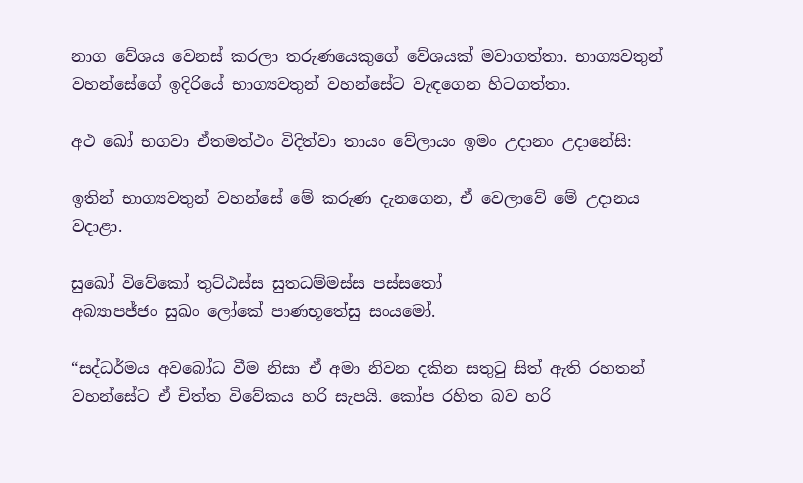නාග වේශය වෙනස් කරලා තරුණයෙකුගේ වේශයක් මවාගත්තා. භාග්‍යවතුන් වහන්සේගේ ඉදිරියේ භාග්‍යවතුන් වහන්සේට වැඳගෙන හිටගත්තා.

අථ ඛෝ භගවා ඒතමත්ථං විදිත්වා තායං වේලායං ඉමං උදානං උදානේසි:

ඉතින් භාග්‍යවතුන් වහන්සේ මේ කරුණ දැනගෙන, ඒ වෙලාවේ මේ උදානය වදාළා.

සුඛෝ විවේකෝ තුට්ඨස්ස සුතධම්මස්ස පස්සතෝ
අබ්‍යාපජ්ජං සුඛං ලෝකේ පාණභූතේසු සංයමෝ.

“සද්ධර්මය අවබෝධ වීම නිසා ඒ අමා නිවන දකින සතුටු සිත් ඇති රහතන් වහන්සේට ඒ චිත්ත විවේකය හරි සැපයි. කෝප රහිත බව හරි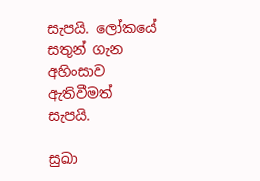සැපයි. ලෝකයේ සතුන් ගැන අහිංසාව ඇතිවීමත් සැපයි.

සුඛා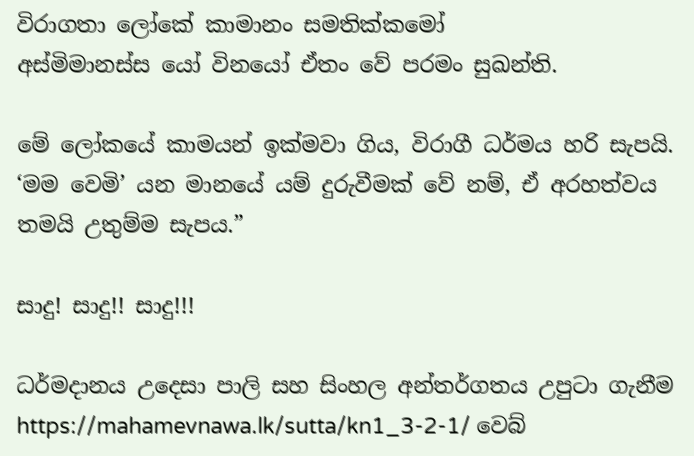විරාගතා ලෝකේ කාමානං සමතික්කමෝ
අස්මිමානස්ස යෝ විනයෝ ඒතං වේ පරමං සුඛන්ති.

මේ ලෝකයේ කාමයන් ඉක්මවා ගිය, විරාගී ධර්මය හරි සැපයි. ‘මම වෙමි’ යන මානයේ යම් දුරුවීමක් වේ නම්, ඒ අරහත්වය තමයි උතුම්ම සැපය.”

සාදු! සාදු!! සාදු!!!

ධර්මදානය උදෙසා පාලි සහ සිංහල අන්තර්ගතය උපුටා ගැනීම https://mahamevnawa.lk/sutta/kn1_3-2-1/ වෙබ්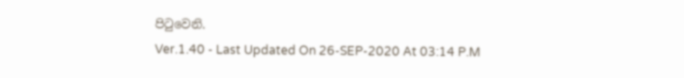පිටුවෙනි.
Ver.1.40 - Last Updated On 26-SEP-2020 At 03:14 P.M